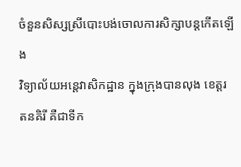ចំនួនសិស្សស្រីបោះបង់ចោលការសិក្សាបន្តកើតឡើង
វិទ្យាល័យអន្តេវាសិកដ្ឋាន ក្នុងក្រុងបានលុង ខេត្តរតនគិរី គឺជាទីក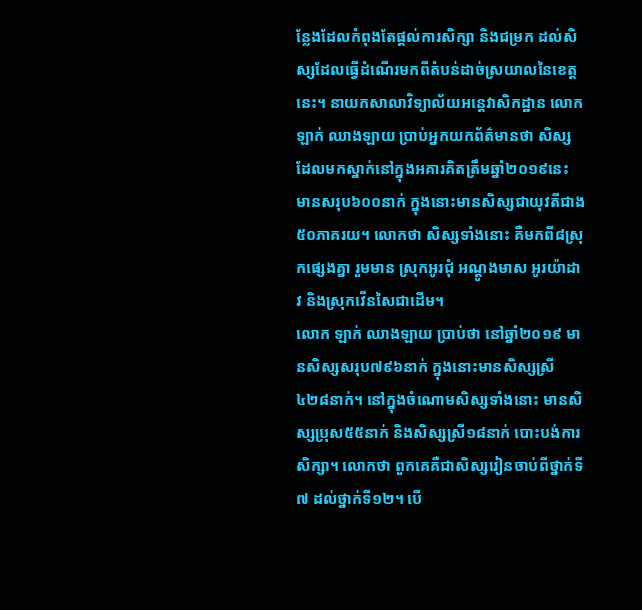ន្លែងដែលកំពុងតែផ្តល់ការសិក្សា និងជម្រក ដល់សិស្សដែលធ្វើដំណើរមកពីតំបន់ដាច់ស្រយាលនៃខេត្តនេះ។ នាយកសាលាវិទ្យាល័យអន្តេវាសិកដ្ឋាន លោក ឡាក់ ឈាងឡាយ ប្រាប់អ្នកយកព័ត៌មានថា សិស្សដែលមកស្នាក់នៅក្នុងអគារគិតត្រឹមឆ្នាំ២០១៩នេះ មានសរុប៦០០នាក់ ក្នុងនោះមានសិស្សជាយុវតីជាង៥០ភាគរយ។ លោកថា សិស្សទាំងនោះ គឺមកពី៨ស្រុកផ្សេងគ្នា រួមមាន ស្រុកអូរជុំ អណ្តូងមាស អូរយ៉ាដាវ និងស្រុកវើនសៃជាដើម។
លោក ឡាក់ ឈាងឡាយ ប្រាប់ថា នៅឆ្នាំ២០១៩ មានសិស្សសរុប៧៩៦នាក់ ក្នុងនោះមានសិស្សស្រី៤២៨នាក់។ នៅក្នុងចំណោមសិស្សទាំងនោះ មានសិស្សប្រុស៥៥នាក់ និងសិស្សស្រី១៨នាក់ បោះបង់ការសិក្សា។ លោកថា ពួកគេគឺជាសិស្សរៀនចាប់ពីថ្នាក់ទី៧ ដល់ថ្នាក់ទី១២។ បើ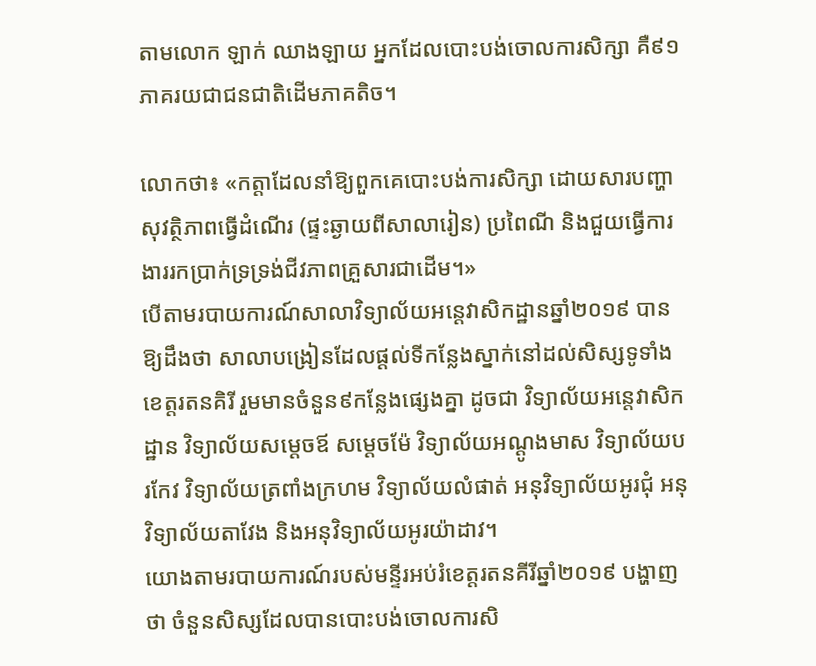តាមលោក ឡាក់ ឈាងឡាយ អ្នកដែលបោះបង់ចោលការសិក្សា គឺ៩១ភាគរយជាជនជាតិដើមភាគតិច។

លោកថា៖ «កត្តាដែលនាំឱ្យពួកគេបោះបង់ការសិក្សា ដោយសារបញ្ហាសុវត្ថិភាពធ្វើដំណើរ (ផ្ទះឆ្ងាយពីសាលារៀន) ប្រពៃណី និងជួយធ្វើការងាររកប្រាក់ទ្រទ្រង់ជីវភាពគ្រួសារជាដើម។»
បើតាមរបាយការណ៍សាលាវិទ្យាល័យអន្តេវាសិកដ្ឋានឆ្នាំ២០១៩ បានឱ្យដឹងថា សាលាបង្រៀនដែលផ្តល់ទីកន្លែងស្នាក់នៅដល់សិស្សទូទាំងខេត្តរតនគិរី រួមមានចំនួន៩កន្លែងផ្សេងគ្នា ដូចជា វិទ្យាល័យអន្តេវាសិកដ្ឋាន វិទ្យាល័យសម្តេចឪ សម្តេចម៉ែ វិទ្យាល័យអណ្តូងមាស វិទ្យាល័យបរកែវ វិទ្យាល័យត្រពាំងក្រហម វិទ្យាល័យលំផាត់ អនុវិទ្យាល័យអូរជុំ អនុវិទ្យាល័យតាវែង និងអនុវិទ្យាល័យអូរយ៉ាដាវ។
យោងតាមរបាយការណ៍របស់មន្ទីរអប់រំខេត្តរតនគីរីឆ្នាំ២០១៩ បង្ហាញថា ចំនួនសិស្សដែលបានបោះបង់ចោលការសិ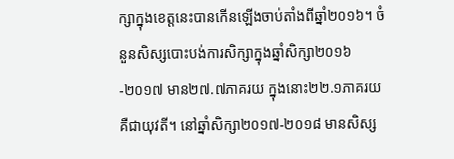ក្សាក្នុងខេត្តនេះបានកើនឡើងចាប់តាំងពីឆ្នាំ២០១៦។ ចំនួនសិស្សបោះបង់ការសិក្សាក្នុងឆ្នាំសិក្សា២០១៦-២០១៧ មាន២៧.៧ភាគរយ ក្នុងនោះ២២.១ភាគរយគឺជាយុវតី។ នៅឆ្នាំសិក្សា២០១៧-២០១៨ មានសិស្ស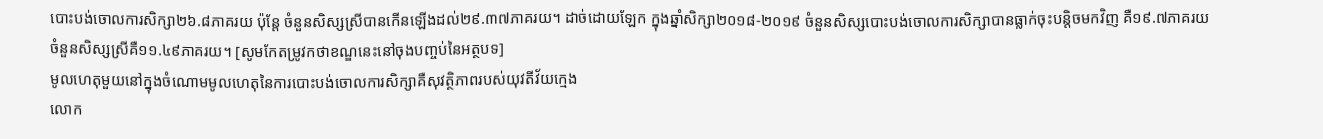បោះបង់ចោលការសិក្សា២៦.៨ភាគរយ ប៉ុន្តែ ចំនួនសិស្សស្រីបានកើនឡើងដល់២៩.៣៧ភាគរយ។ ដាច់ដោយឡែក ក្នុងឆ្នាំសិក្សា២០១៨-២០១៩ ចំនួនសិស្សបោះបង់ចោលការសិក្សាបានធ្លាក់ចុះបន្តិចមកវិញ គឺ១៩.៧ភាគរយ ចំនួនសិស្សស្រីគឺ១១.៤៩ភាគរយ។ [សូមកែតម្រូវកថាខណ្ឌនេះនៅចុងបញ្ចប់នៃអត្ថបទ]
មូលហេតុមួយនៅក្នុងចំណោមមូលហេតុនៃការបោះបង់ចោលការសិក្សាគឺសុវត្ថិភាពរបស់យុវតីវ័យក្មេង
លោក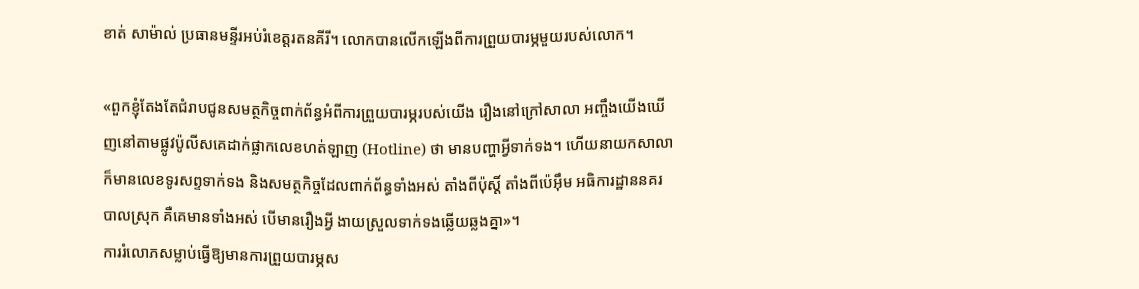ខាត់ សាម៉ាល់ ប្រធានមន្ទីរអប់រំខេត្តរតនគីរី។ លោកបានលើកឡើងពីការព្រួយបារម្ភមួយរបស់លោក។

«ពួកខ្ញុំតែងតែជំរាបជូនសមត្ថកិច្ចពាក់ព័ន្ធអំពីការព្រួយបារម្ភរបស់យើង រឿងនៅក្រៅសាលា អញ្ចឹងយើងឃើញនៅតាមផ្លូវប៉ូលីសគេដាក់ផ្លាកលេខហត់ឡាញ (Hotline) ថា មានបញ្ហាអ្វីទាក់ទង។ ហើយនាយកសាលាក៏មានលេខទូរសព្ទទាក់ទង និងសមត្ថកិច្ចដែលពាក់ព័ន្ធទាំងអស់ តាំងពីប៉ុស្តិ៍ តាំងពីប៉េអ៊ឹម អធិការដ្ឋាននគរបាលស្រុក គឺគេមានទាំងអស់ បើមានរឿងអ្វី ងាយស្រួលទាក់ទងឆ្លើយឆ្លងគ្នា»។
ការរំលោភសម្លាប់ធ្វើឱ្យមានការព្រួយបារម្ភស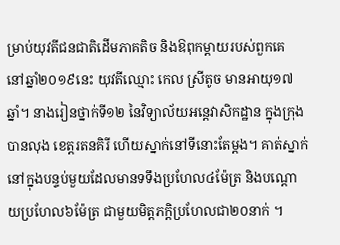ម្រាប់យុវតីជនជាតិដើមភាគតិច និងឱពុកម្តាយរបស់ពួកគេ
នៅឆ្នាំ២០១៩នេះ យុវតីឈ្មោះ កេល ស្រីតូច មានអាយុ១៧ឆ្នាំ។ នាងរៀនថ្នាក់ទី១២ នៃវិទ្យាល័យអន្តេវាសិកដ្ឋាន ក្នុងក្រុងបានលុង ខេត្តរតនគិរី ហើយស្នាក់នៅទីនោះតែម្តង។ គាត់ស្នាក់នៅក្នុងបន្ទប់មួយដែលមានទទឹងប្រហែល៤ម៉ែត្រ និងបណ្តោយប្រហែល៦ម៉ែត្រ ជាមួយមិត្តភក្តិប្រហែលជា២០នាក់ ។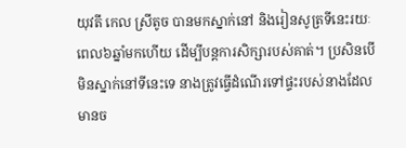យុវតី កេល ស្រីតូច បានមកស្នាក់នៅ និងរៀនសូត្រទីនេះរយៈពេល៦ឆ្នាំមកហើយ ដើម្បីបន្តការសិក្សារបស់គាត់។ ប្រសិនបើមិនស្នាក់នៅទីនេះទេ នាងត្រូវធ្វើដំណើរទៅផ្ទះរបស់នាងដែលមានច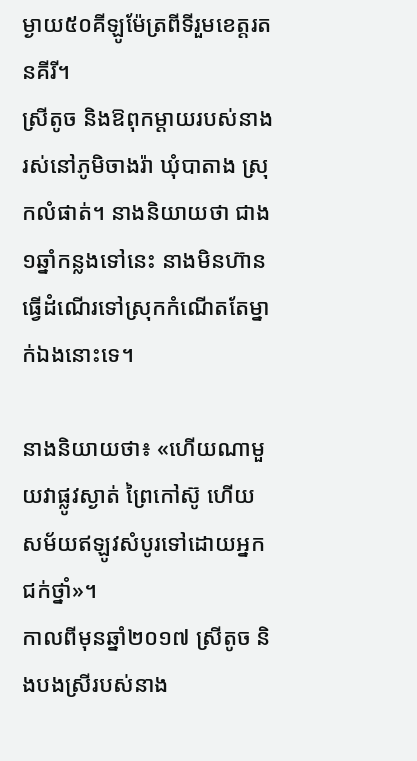ម្ងាយ៥០គីឡូម៉ែត្រពីទីរួមខេត្តរតនគីរី។
ស្រីតូច និងឱពុកម្តាយរបស់នាង រស់នៅភូមិចាងរ៉ា ឃុំបាតាង ស្រុកលំផាត់។ នាងនិយាយថា ជាង១ឆ្នាំកន្លងទៅនេះ នាងមិនហ៊ានធ្វើដំណើរទៅស្រុកកំណើតតែម្នាក់ឯងនោះទេ។

នាងនិយាយថា៖ «ហើយណាមួយវាផ្លូវស្ងាត់ ព្រៃកៅស៊ូ ហើយសម័យឥឡូវសំបូរទៅដោយអ្នកជក់ថ្នាំ»។
កាលពីមុនឆ្នាំ២០១៧ ស្រីតូច និងបងស្រីរបស់នាង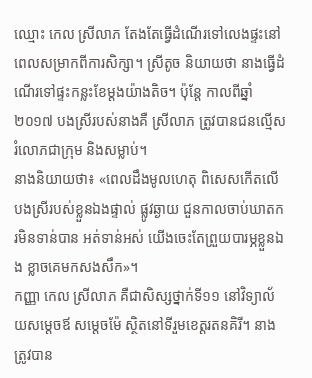ឈ្មោះ កេល ស្រីលាភ តែងតែធ្វើដំណើរទៅលេងផ្ទះនៅពេលសម្រាកពីការសិក្សា។ ស្រីតូច និយាយថា នាងធ្វើដំណើរទៅផ្ទះកន្លះខែម្តងយ៉ាងតិច។ ប៉ុន្តែ កាលពីឆ្នាំ២០១៧ បងស្រីរបស់នាងគឺ ស្រីលាភ ត្រូវបានជនល្មើសរំលោភជាក្រុម និងសម្លាប់។
នាងនិយាយថា៖ «ពេលដឹងមូលហេតុ ពិសេសកើតលើបងស្រីរបស់ខ្លួនឯងផ្ទាល់ ផ្លូវឆ្ងាយ ជួនកាលចាប់ឃាតករមិនទាន់បាន អត់ទាន់អស់ យើងចេះតែព្រួយបារម្ភខ្លួនឯង ខ្លាចគេមកសងសឹក»។
កញ្ញា កេល ស្រីលាភ គឺជាសិស្សថ្នាក់ទី១១ នៅវិទ្យាល័យសម្តេចឪ សម្តេចម៉ែ ស្ថិតនៅទីរួមខេត្តរតនគិរី។ នាងត្រូវបាន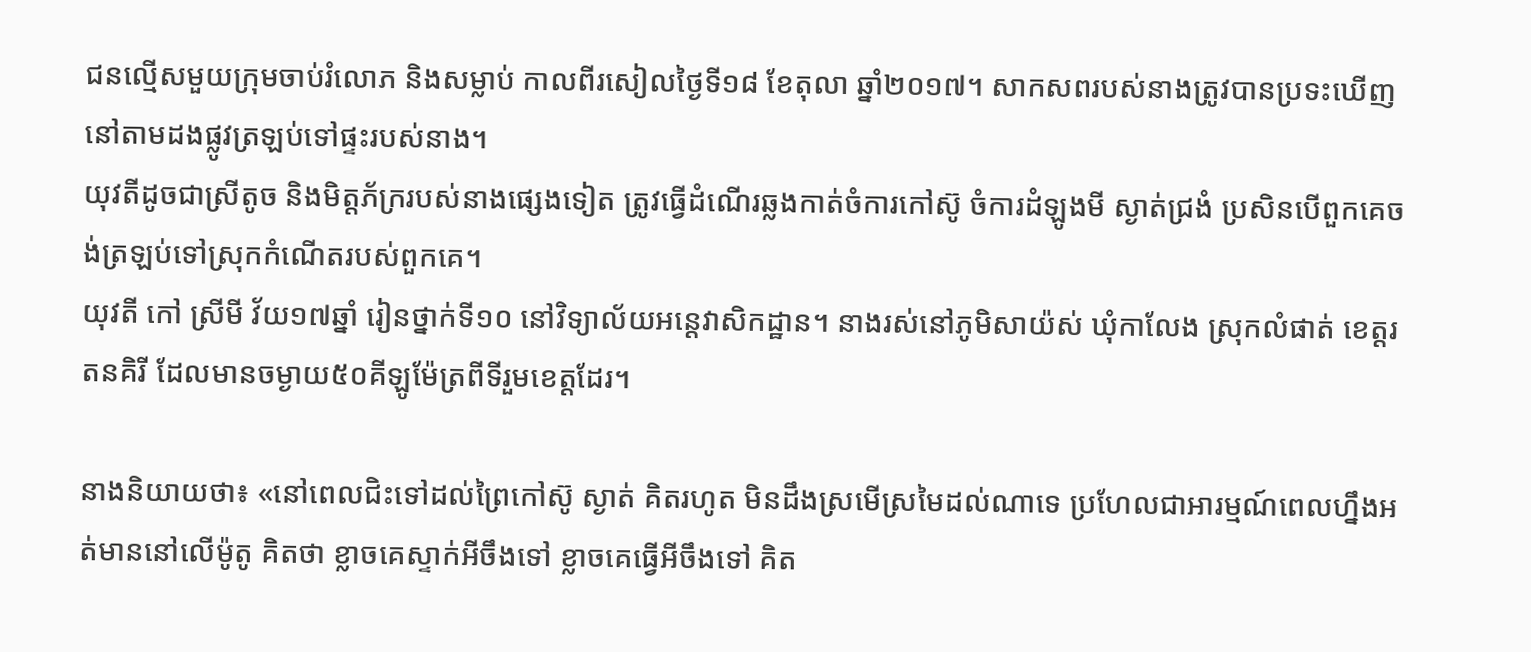ជនល្មើសមួយក្រុមចាប់រំលោភ និងសម្លាប់ កាលពីរសៀលថ្ងៃទី១៨ ខែតុលា ឆ្នាំ២០១៧។ សាកសពរបស់នាងត្រូវបានប្រទះឃើញនៅតាមដងផ្លូវត្រឡប់ទៅផ្ទះរបស់នាង។
យុវតីដូចជាស្រីតូច និងមិត្តភ័ក្ររបស់នាងផ្សេងទៀត ត្រូវធ្វើដំណើរឆ្លងកាត់ចំការកៅស៊ូ ចំការដំឡូងមី ស្ងាត់ជ្រងំ ប្រសិនបើពួកគេចង់ត្រឡប់ទៅស្រុកកំណើតរបស់ពួកគេ។
យុវតី កៅ ស្រីមី វ័យ១៧ឆ្នាំ រៀនថ្នាក់ទី១០ នៅវិទ្យាល័យអន្តេវាសិកដ្ឋាន។ នាងរស់នៅភូមិសាយ៉ស់ ឃុំកាលែង ស្រុកលំផាត់ ខេត្តរតនគិរី ដែលមានចម្ងាយ៥០គីឡូម៉ែត្រពីទីរួមខេត្តដែរ។

នាងនិយាយថា៖ «នៅពេលជិះទៅដល់ព្រៃកៅស៊ូ ស្ងាត់ គិតរហូត មិនដឹងស្រមើស្រមៃដល់ណាទេ ប្រហែលជាអារម្មណ៍ពេលហ្នឹងអត់មាននៅលើម៉ូតូ គិតថា ខ្លាចគេស្ទាក់អីចឹងទៅ ខ្លាចគេធ្វើអីចឹងទៅ គិត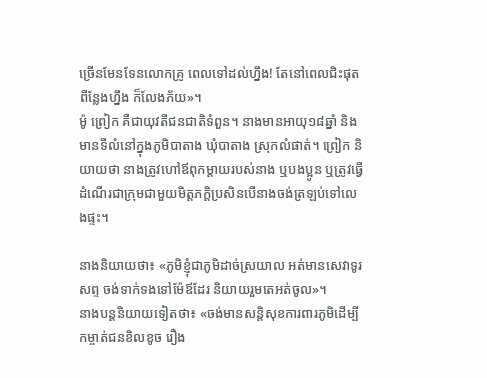ច្រើនមែនទែនលោកគ្រូ ពេលទៅដល់ហ្នឹង! តែនៅពេលជិះផុតពីន្លែងហ្នឹង ក៏លែងភ័យ»។
ម៉ូ ព្រៀក គឺជាយុវតីជនជាតិទំពួន។ នាងមានអាយុ១៨ឆ្នាំ និងមានទីលំនៅក្នុងភូមិបាតាង ឃុំបាតាង ស្រុកលំផាត់។ ព្រៀក និយាយថា នាងត្រូវហៅឪពុកម្តាយរបស់នាង ឬបងប្អូន ឬត្រូវធ្វើដំណើរជាក្រុមជាមួយមិត្តភក្តិប្រសិនបើនាងចង់ត្រឡប់ទៅលេងផ្ទះ។

នាងនិយាយថា៖ «ភូមិខ្ញុំជាភូមិដាច់ស្រយាល អត់មានសេវាទូរសព្ទ ចង់ទាក់ទងទៅម៉ែឪដែរ និយាយរួមតេអត់ចូល»។
នាងបន្តនិយាយទៀតថា៖ «ចង់មានសន្តិសុខការពារភូមិដើម្បីកម្ចាត់ជនខិលខូច រឿង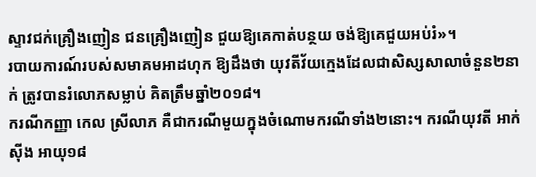ស្ទាវជក់គ្រឿងញៀន ជនគ្រឿងញៀន ជួយឱ្យគេកាត់បន្ថយ ចង់ឱ្យគេជួយអប់រំ»។
របាយការណ៍របស់សមាគមអាដហុក ឱ្យដឹងថា យុវតីវ័យក្មេងដែលជាសិស្សសាលាចំនួន២នាក់ ត្រូវបានរំលោភសម្លាប់ គិតត្រឹមឆ្នាំ២០១៨។
ករណីកញ្ញា កេល ស្រីលាភ គឺជាករណីមួយក្នុងចំណោមករណីទាំង២នោះ។ ករណីយុវតី អាក់ ស៊ីង អាយុ១៨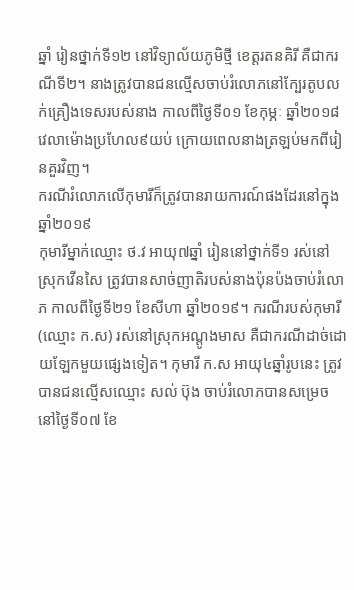ឆ្នាំ រៀនថ្នាក់ទី១២ នៅវិទ្យាល័យភូមិថ្មី ខេត្តរតនគិរី គឺជាករណីទី២។ នាងត្រូវបានជនល្មើសចាប់រំលោភនៅក្បែរតូបលក់គ្រឿងទេសរបស់នាង កាលពីថ្ងៃទី០១ ខែកុម្ភៈ ឆ្នាំ២០១៨ វេលាម៉ោងប្រហែល៩យប់ ក្រោយពេលនាងត្រឡប់មកពីរៀនគួរវិញ។
ករណីរំលោភលើកុមារីក៏ត្រូវបានរាយការណ៍ផងដែរនៅក្នុងឆ្នាំ២០១៩
កុមារីម្នាក់ឈ្មោះ ថ.វ អាយុ៧ឆ្នាំ រៀននៅថ្នាក់ទី១ រស់នៅស្រុកវើនសៃ ត្រូវបានសាច់ញាតិរបស់នាងប៉ុនប៉ងចាប់រំលោភ កាលពីថ្ងៃទី២១ ខែសីហា ឆ្នាំ២០១៩។ ករណីរបស់កុមារី (ឈ្មោះ ក.ស) រស់នៅស្រុកអណ្តូងមាស គឺជាករណីដាច់ដោយឡែកមួយផ្សេងទៀត។ កុមារី ក.ស អាយុ៤ឆ្នាំរូបនេះ ត្រូវបានជនល្មើសឈ្មោះ សល់ ប៊ុង ចាប់រំលោភបានសម្រេច នៅថ្ងៃទី០៧ ខែ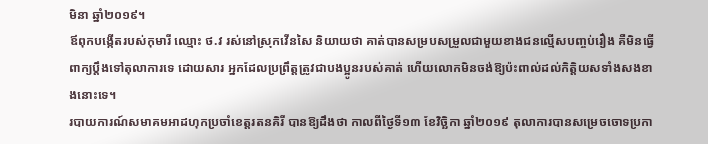មិនា ឆ្នាំ២០១៩។
ឪពុកបង្កើតរបស់កុមារី ឈ្មោះ ថ.វ រស់នៅស្រុកវើនសៃ និយាយថា គាត់បានសម្របសម្រួលជាមួយខាងជនល្មើសបញ្ចប់រឿង គឺមិនធ្វើពាក្យប្តឹងទៅតុលាការទេ ដោយសារ អ្នកដែលប្រព្រឹត្តត្រូវជាបងប្អូនរបស់គាត់ ហើយលោកមិនចង់ឱ្យប៉ះពាល់ដល់កិត្តិយសទាំងសងខាងនោះទេ។
របាយការណ៍សមាគមអាដហុកប្រចាំខេត្តរតនគិរី បានឱ្យដឹងថា កាលពីថ្ងៃទី១៣ ខែវិច្ឆិកា ឆ្នាំ២០១៩ តុលាការបានសម្រេចចោទប្រកា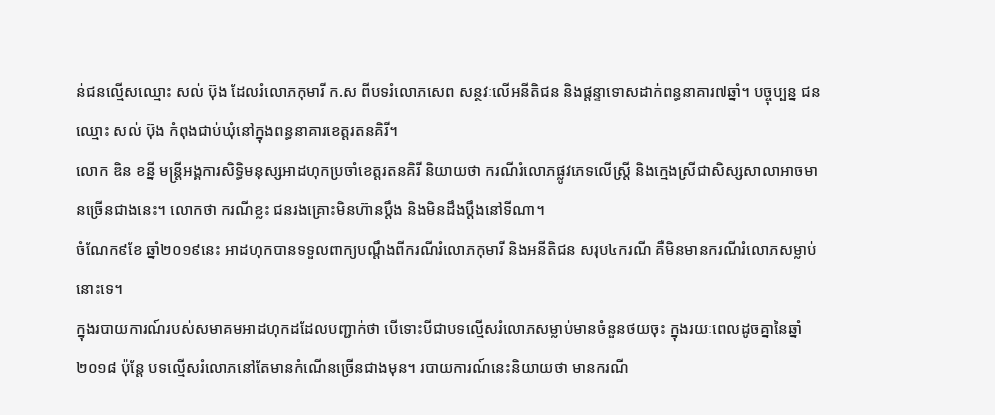ន់ជនល្មើសឈ្មោះ សល់ ប៊ុង ដែលរំលោភកុមារី ក.ស ពីបទរំលោភសេព សន្ថវៈលើអនីតិជន និងផ្តន្ទាទោសដាក់ពន្ធនាគារ៧ឆ្នាំ។ បច្ចុប្បន្ន ជនឈ្មោះ សល់ ប៊ុង កំពុងជាប់ឃុំនៅក្នុងពន្ធនាគារខេត្តរតនគិរី។
លោក ឌិន ខន្នី មន្រ្តីអង្គការសិទ្ធិមនុស្សអាដហុកប្រចាំខេត្តរតនគិរី និយាយថា ករណីរំលោភផ្លូវភេទលើស្ត្រី និងក្មេងស្រីជាសិស្សសាលាអាចមានច្រើនជាងនេះ។ លោកថា ករណីខ្លះ ជនរងគ្រោះមិនហ៊ានប្តឹង និងមិនដឹងប្តឹងនៅទីណា។
ចំណែក៩ខែ ឆ្នាំ២០១៩នេះ អាដហុកបានទទួលពាក្យបណ្តឹងពីករណីរំលោភកុមារី និងអនីតិជន សរុប៤ករណី គឺមិនមានករណីរំលោភសម្លាប់នោះទេ។
ក្នុងរបាយការណ៍របស់សមាគមអាដហុកដដែលបញ្ជាក់ថា បើទោះបីជាបទល្មើសរំលោភសម្លាប់មានចំនួនថយចុះ ក្នុងរយៈពេលដូចគ្នានៃឆ្នាំ២០១៨ ប៉ុន្តែ បទល្មើសរំលោភនៅតែមានកំណើនច្រើនជាងមុន។ របាយការណ៍នេះនិយាយថា មានករណី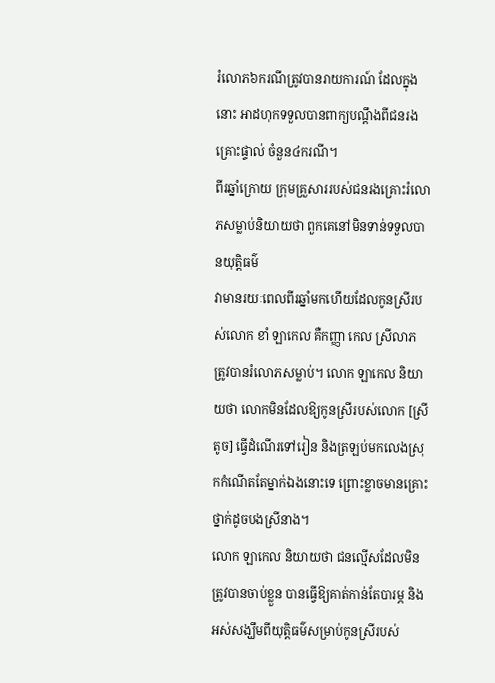រំលោភ៦ករណីត្រូវបានរាយការណ៍ ដែលក្នុងនោះ អាដហុកទទួលបានពាក្យបណ្តឹងពីជនរងគ្រោះផ្ទាល់ ចំនួន៤ករណី។
ពីរឆ្នាំក្រោយ ក្រុមគ្រួសាររបស់ជនរងគ្រោះរំលោភសម្លាប់និយាយថា ពួកគេនៅមិនទាន់ទទួលបានយុត្តិធម៌
វាមានរយៈពេលពីរឆ្នាំមកហើយដែលកូនស្រីរបស់លោក ខាំ ឡាកេល គឺកញ្ញា កេល ស្រីលាភ ត្រូវបានរំលោភសម្លាប់។ លោក ឡាកេល និយាយថា លោកមិនដែលឱ្យកូនស្រីរបស់លោក [ស្រីតូច] ធ្វើដំណើរទៅរៀន និងត្រឡប់មកលេងស្រុកកំណើតតែម្នាក់ឯងនោះទេ ព្រោះខ្លាចមានគ្រោះថ្នាក់ដូចបងស្រីនាង។
លោក ឡាកេល និយាយថា ជនល្មើសដែលមិនត្រូវបានចាប់ខ្លួន បានធ្វើឱ្យគាត់កាន់តែបារម្ភ និងអស់សង្ឃឹមពីយុត្តិធម៌សម្រាប់កូនស្រីរបស់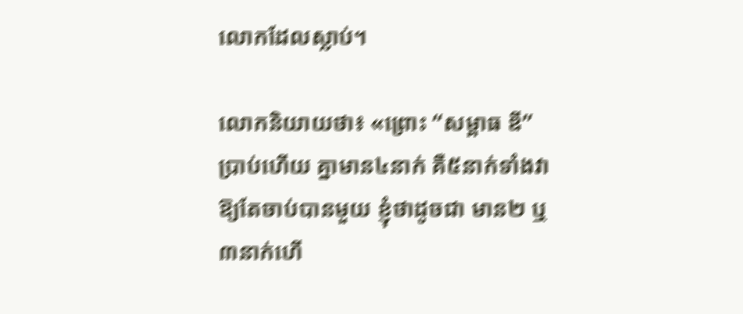លោកដែលស្លាប់។

លោកនិយាយថា៖ «ព្រោះ “សម្ពាធ ឌី” ប្រាប់ហើយ គ្នាមាន៤នាក់ គឺ៥នាក់ទាំងវា ឱ្យតែចាប់បានមួយ ខ្ញុំថាដូចជា មាន២ ឬ៣នាក់ហើ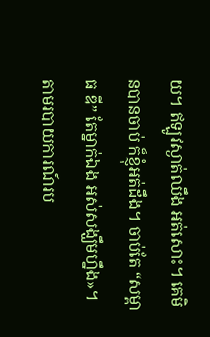យ។ ឥឡូវស្ងាត់ឈឹង អត់សោះ។ គេមិនបានចាប់ ក៏ខ្ញុំអត់ដឹង។ ចាប់តែ “សម្ពាធ ឌី” តែម្នាក់ឯង អស់សង្ឃឹមហ្នឹង»។
តាមរបាយការណ៍រប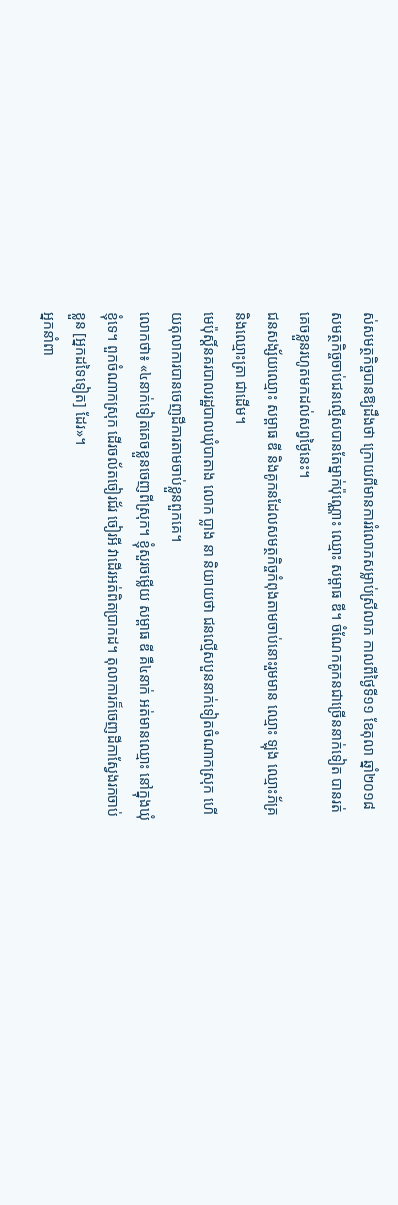ស់សមត្ថកិច្ចបានឱ្យដឹងថា ក្រោយពីមានការរំលោភសម្លាប់ស្រីលាភ កាលពីថ្ងៃទី១១ ខែតុលា ឆ្នាំ២០១៨ សមត្ថកិច្ចចាប់ជនល្មើសបានតែម្នាក់ប៉ុណ្ណោះ ឈ្មោះ សម្ពាធ ឌី។ ចំណែកគូកនជាច្រើននាក់ទៀត បានរត់គេចខ្លួនរហូតមកដល់សព្វថ្ងៃនេះ។
ជនសង្ស័យឈ្មោះ សម្ពាធ ឌី និងគូកនដែលសមត្ថកិច្ចកំពុងតាមចាប់នោះរួមមាន ឈ្មោះ ឡុង ឈ្មោះភ័គ្រ និងឈ្មោះត្រា ជាដើម។
មេប៉ុស្តិ៍នគរបាលរដ្ឋបាលឃុំបាតាង លោក ប្លាង នា និយាយថា ជនល្មើសបួននាក់ទៀតចំណាកស្រុក ហើយតុលាការបានចេញដីការតាមចាប់ខ្លួនពួកគេ។
លោកថា៖ «៤នាក់ទៀតគេចខ្លួនចេញពីស្រុក។ ខ្ញុំសួរចម្លើយ សម្ពាធ ឌី គឺ៤នាក់ អត់មានឈ្មោះ នៅក្នុងឃុំខ្ញុំទេ។ ពួកចំណាកស្រុក ដើរចល័តចៀរជ័រ ចៀរអី វាដើរអត់ពិតប្រាកដ។ តុលាការក៏ចេញដីកាស្វែងរកចាប់ខ្លួន [អ្នកដទៃទៀត] ដែរ»។
អ្នកនាំពា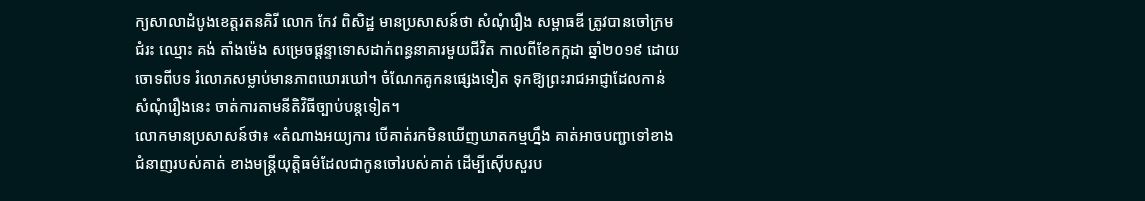ក្យសាលាដំបូងខេត្តរតនគិរី លោក កែវ ពិសិដ្ឋ មានប្រសាសន៍ថា សំណុំរឿង សម្ពាធឌី ត្រូវបានចៅក្រមជំរះ ឈ្មោះ គង់ តាំងម៉េង សម្រេចផ្តន្ទាទោសដាក់ពន្ធនាគារមួយជីវិត កាលពីខែកក្កដា ឆ្នាំ២០១៩ ដោយចោទពីបទ រំលោភសម្លាប់មានភាពឃោរឃៅ។ ចំណែកគូកនផ្សេងទៀត ទុកឱ្យព្រះរាជអាជ្ញាដែលកាន់ សំណុំរឿងនេះ ចាត់ការតាមនីតិវិធីច្បាប់បន្តទៀត។
លោកមានប្រសាសន៍ថា៖ «តំណាងអយ្យការ បើគាត់រកមិនឃើញឃាតកម្មហ្នឹង គាត់អាចបញ្ជាទៅខាងជំនាញរបស់គាត់ ខាងមន្ត្រីយុត្តិធម៌ដែលជាកូនចៅរបស់គាត់ ដើម្បីស៊ើបសួរប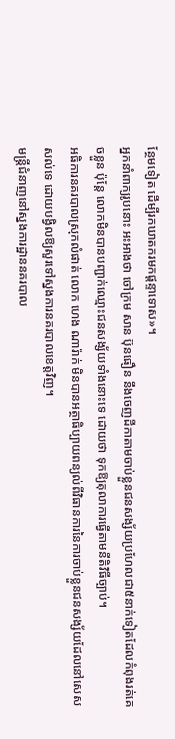ន្ថែមទៀត ដើម្បីរកឃាតករមកផ្តន្ទាទោស»។
អ្នកនាំពាក្យរូបនោះ អះអាងថា ចៅក្រម សាន ប៊ុនធឿន នឹងចេញដីកាតាមចាប់ខ្លួនជនសង្ស័យប្រហែលជា៥នាក់ទៀតដែលកំពុងរត់គេចខ្លួន ប៉ុន្តែ លោកមិនបានបញ្ជាក់ឈ្មោះជនសង្ស័យទាំងនោះទេ ដោយថា ទុកឱ្យតុលាការធ្វើតាមនីតិវិធីច្បាប់។
អធិការនគរបាលស្រុកលំផាត់ លោក ហេង ណារ៉ាក់ មិនបានអត្ថាធិប្បាយពន្យល់ពីវិធានការនៃការចាប់ខ្លួនជនសង្ស័យដែលនៅសេសសល់ទេ ដោយបង្វិលឱ្យសួរទៅស្នងការនគរបាលខេត្តវិញ។
មន្ត្រីជំនាញនៅស្នងការដ្ឋាននគរបាល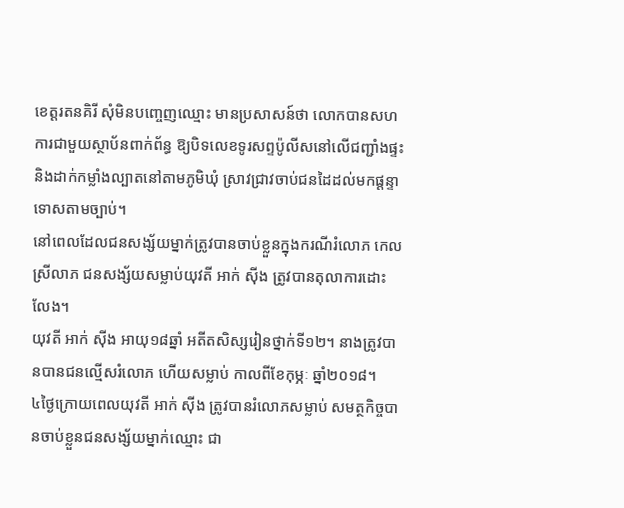ខេត្តរតនគិរី សុំមិនបញ្ចេញឈ្មោះ មានប្រសាសន៍ថា លោកបានសហការជាមួយស្ថាប័នពាក់ព័ន្ធ ឱ្យបិទលេខទូរសព្ទប៉ូលីសនៅលើជញ្ជាំងផ្ទះ និងដាក់កម្លាំងល្បាតនៅតាមភូមិឃុំ ស្រាវជ្រាវចាប់ជនដៃដល់មកផ្តន្ទាទោសតាមច្បាប់។
នៅពេលដែលជនសង្ស័យម្នាក់ត្រូវបានចាប់ខ្លួនក្នុងករណីរំលោភ កេល ស្រីលាភ ជនសង្ស័យសម្លាប់យុវតី អាក់ ស៊ីង ត្រូវបានតុលាការដោះលែង។
យុវតី អាក់ ស៊ីង អាយុ១៨ឆ្នាំ អតីតសិស្សរៀនថ្នាក់ទី១២។ នាងត្រូវបានបានជនល្មើសរំលោភ ហើយសម្លាប់ កាលពីខែកុម្ភៈ ឆ្នាំ២០១៨។
៤ថ្ងៃក្រោយពេលយុវតី អាក់ ស៊ីង ត្រូវបានរំលោភសម្លាប់ សមត្ថកិច្ចបានចាប់ខ្លួនជនសង្ស័យម្នាក់ឈ្មោះ ជា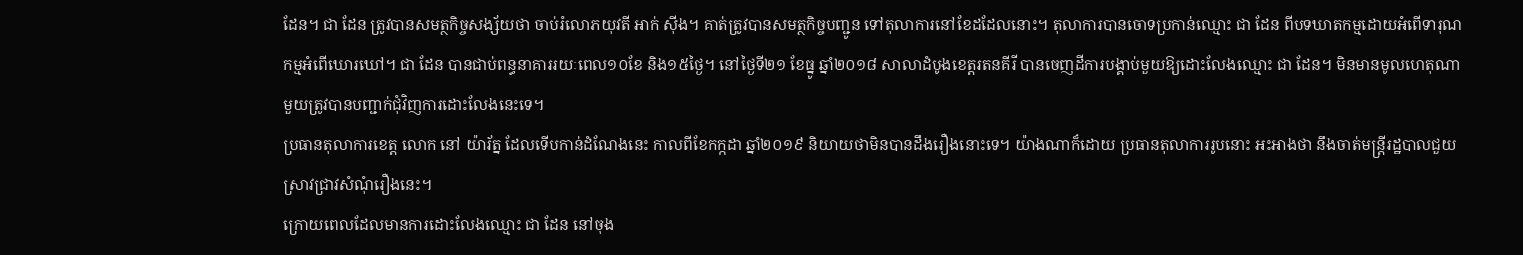ដែន។ ជា ដែន ត្រូវបានសមត្ថកិច្ចសង្ស័យថា ចាប់រំលោភយុវតី អាក់ ស៊ីង។ គាត់ត្រូវបានសមត្ថកិច្ចបញ្ជូន ទៅតុលាការនៅខែដដែលនោះ។ តុលាការបានចោទប្រកាន់ឈ្មោះ ជា ដែន ពីបទឃាតកម្មដោយអំពើទារុណកម្មអំពើឃោរឃៅ។ ជា ដែន បានជាប់ពន្ធនាគាររយៈពេល១០ខែ និង១៥ថ្ងៃ។ នៅថ្ងៃទី២១ ខែធ្នូ ឆ្នាំ២០១៨ សាលាដំបូងខេត្តរតនគីរី បានចេញដីការបង្គាប់មួយឱ្យដោះលែងឈ្មោះ ជា ដែន។ មិនមានមូលហេតុណាមួយត្រូវបានបញ្ជាក់ជុំវិញការដោះលែងនេះទេ។
ប្រធានតុលាការខេត្ត លោក នៅ យ៉ារ័ត្ន ដែលទើបកាន់ដំណែងនេះ កាលពីខែកក្កដា ឆ្នាំ២០១៩ និយាយថាមិនបានដឹងរឿងនោះទេ។ យ៉ាងណាក៏ដោយ ប្រធានតុលាការរូបនោះ អះអាងថា នឹងចាត់មន្ត្រីរដ្ឋបាលជួយស្រាវជ្រាវសំណុំរឿងនេះ។
ក្រោយពេលដែលមានការដោះលែងឈ្មោះ ជា ដែន នៅចុង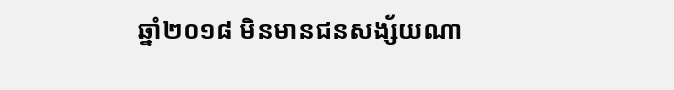ឆ្នាំ២០១៨ មិនមានជនសង្ស័យណា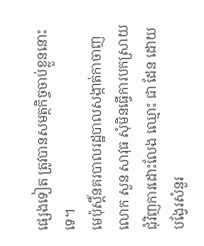ផ្សេងទៀត ត្រូវបានសមត្ថកិច្ចចាប់ខ្លួននោះទេ។
មេប៉ុស្តិ៍នគរបាលរដ្ឋបាលសង្កាត់កាចាញ លោក សួន សាវុធ សុំមិនធ្វើការបកស្រាយជុំវិញការដោះលែង ឈ្មោះ ជា ដែន ដោយបង្វែរសំនួរ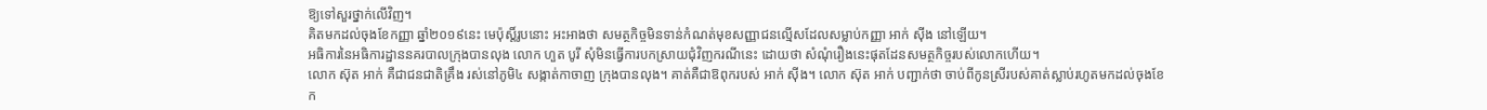ឱ្យទៅសួរថ្នាក់លើវិញ។
គិតមកដល់ចុងខែកញ្ញា ឆ្នាំ២០១៩នេះ មេប៉ុស្តិ៍រូបនោះ អះអាងថា សមត្ថកិច្ចមិនទាន់កំណត់មុខសញ្ញាជនល្មើសដែលសម្លាប់កញ្ញា អាក់ ស៊ីង នៅឡើយ។
អធិការនៃអធិការដ្ឋាននគរបាលក្រុងបានលុង លោក ហួត បូរី សុំមិនធ្វើការបកស្រាយជុំវិញករណីនេះ ដោយថា សំណុំរឿងនេះផុតដែនសមត្ថកិច្ចរបស់លោកហើយ។
លោក ស៊ុត អាក់ គឺជាជនជាតិគ្រឹង រស់នៅភូមិ៤ សង្កាត់កាចាញ ក្រុងបានលុង។ គាត់គឺជាឱពុករបស់ អាក់ ស៊ីង។ លោក ស៊ុត អាក់ បញ្ជាក់ថា ចាប់ពីកូនស្រីរបស់គាត់ស្លាប់រហូតមកដល់ចុងខែក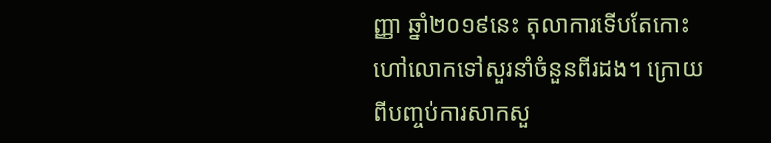ញ្ញា ឆ្នាំ២០១៩នេះ តុលាការទើបតែកោះហៅលោកទៅសួរនាំចំនួនពីរដង។ ក្រោយពីបញ្ចប់ការសាកសួ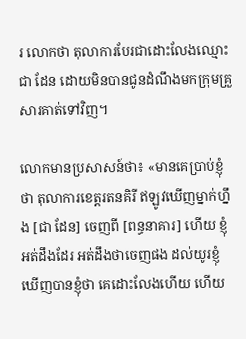រ លោកថា តុលាការបែរជាដោះលែងឈ្មោះ ជា ដែន ដោយមិនបានជូនដំណឹងមកក្រុមគ្រួសារគាត់ទៅវិញ។

លោកមានប្រសាសន៍ថា៖ «មានគេប្រាប់ខ្ញុំថា តុលាការខេត្តរតនគិរី ឥឡូវឃើញម្នាក់ហ្នឹង [ជា ដែន] ចេញពី [ពន្ធនាគារ] ហើយ ខ្ញុំអត់ដឹងដែរ អត់ដឹងថាចេញផង ដល់យូរខ្ញុំឃើញបានខ្ញុំថា គេដោះលែងហើយ ហើយ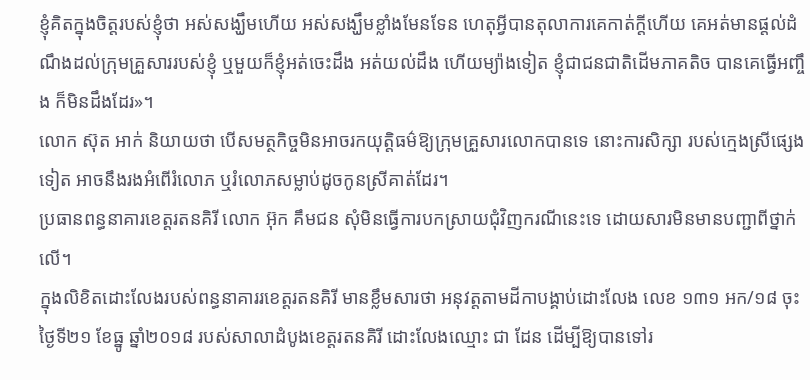ខ្ញុំគិតក្នុងចិត្តរបស់ខ្ញុំថា អស់សង្ឃឹមហើយ អស់សង្ឃឹមខ្លាំងមែនទែន ហេតុអ្វីបានតុលាការគេកាត់ក្តីហើយ គេអត់មានផ្តល់ដំណឹងដល់ក្រុមគ្រួសាររបស់ខ្ញុំ ឬមួយក៏ខ្ញុំអត់ចេះដឹង អត់យល់ដឹង ហើយម្យ៉ាងទៀត ខ្ញុំជាជនជាតិដើមភាគតិច បានគេធ្វើអញ្ចឹង ក៏មិនដឹងដែរ»។
លោក ស៊ុត អាក់ និយាយថា បើសមត្ថកិច្ចមិនអាចរកយុត្តិធម៌ឱ្យក្រុមគ្រួសារលោកបានទេ នោះការសិក្សា របស់ក្មេងស្រីផ្សេងទៀត អាចនឹងរងអំពើរំលោភ ឬរំលោភសម្លាប់ដូចកូនស្រីគាត់ដែរ។
ប្រធានពន្ធនាគារខេត្តរតនគិរី លោក អ៊ុក គឹមជន សុំមិនធ្វើការបកស្រាយជុំវិញករណីនេះទេ ដោយសារមិនមានបញ្ជាពីថ្នាក់លើ។
ក្នុងលិខិតដោះលែងរបស់ពន្ធនាគាររខេត្តរតនគិរី មានខ្លឹមសារថា អនុវត្តតាមដីកាបង្គាប់ដោះលែង លេខ ១៣១ អក/១៨ ចុះថ្ងៃទី២១ ខែធ្នូ ឆ្នាំ២០១៨ របស់សាលាដំបូងខេត្តរតនគិរី ដោះលែងឈ្មោះ ជា ដែន ដើម្បីឱ្យបានទៅរ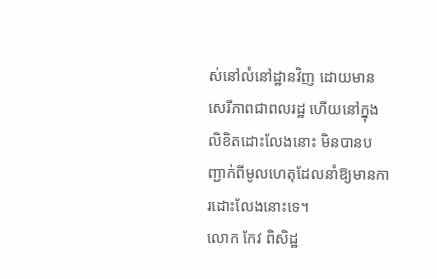ស់នៅលំនៅដ្ឋានវិញ ដោយមានសេរីភាពជាពលរដ្ឋ ហើយនៅក្នុងលិខិតដោះលែងនោះ មិនបានបញ្ជាក់ពីមូលហេតុដែលនាំឱ្យមានការដោះលែងនោះទេ។
លោក កែវ ពិសិដ្ឋ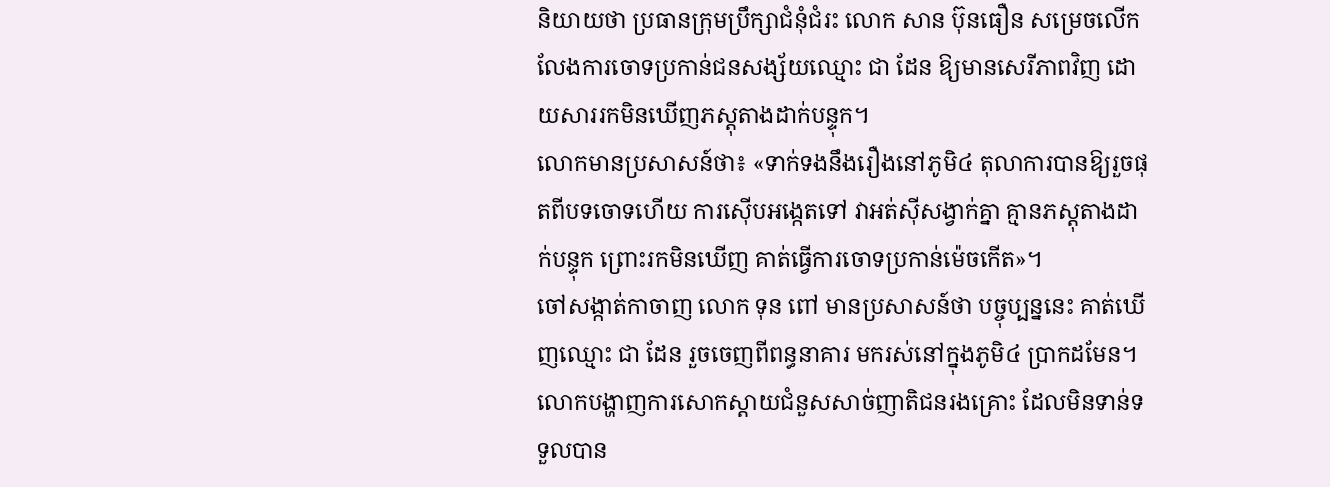និយាយថា ប្រធានក្រុមប្រឹក្សាជំនុំជំរះ លោក សាន ប៊ុនធឿន សម្រេចលើកលែងការចោទប្រកាន់ជនសង្ស័យឈ្មោះ ជា ដែន ឱ្យមានសេរីភាពវិញ ដោយសាររកមិនឃើញភស្តុតាងដាក់បន្ទុក។
លោកមានប្រសាសន៍ថា៖ «ទាក់ទងនឹងរឿងនៅភូមិ៤ តុលាការបានឱ្យរួចផុតពីបទចោទហើយ ការស៊ើបអង្កេតទៅ វាអត់ស៊ីសង្វាក់គ្នា គ្មានភស្តុតាងដាក់បន្ទុក ព្រោះរកមិនឃើញ គាត់ធ្វើការចោទប្រកាន់ម៉េចកើត»។
ចៅសង្កាត់កាចាញ លោក ទុន ពៅ មានប្រសាសន៍ថា បច្ចុប្បន្ននេះ គាត់ឃើញឈ្មោះ ជា ដែន រួចចេញពីពន្ធនាគារ មករស់នៅក្នុងភូមិ៤ ប្រាកដមែន។ លោកបង្ហាញការសោកស្តាយជំនួសសាច់ញាតិជនរងគ្រោះ ដែលមិនទាន់ទទួលបាន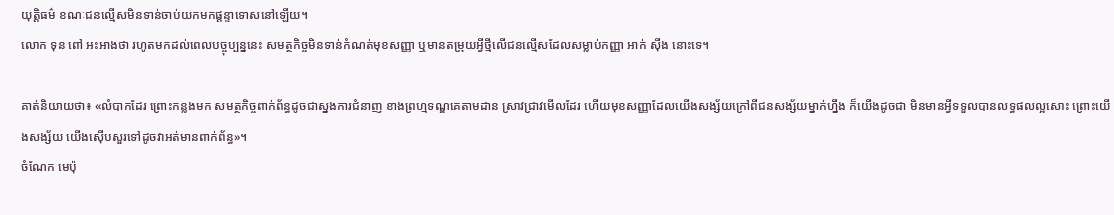យុត្តិធម៌ ខណៈជនល្មើសមិនទាន់ចាប់យកមកផ្តន្ទាទោសនៅឡើយ។
លោក ទុន ពៅ អះអាងថា រហូតមកដល់ពេលបច្ចុប្បន្ននេះ សមត្ថកិច្ចមិនទាន់កំណត់មុខសញ្ញា ឬមានតម្រុយអ្វីថ្មីលើជនល្មើសដែលសម្លាប់កញ្ញា អាក់ ស៊ីង នោះទេ។

គាត់និយាយថា៖ «លំបាកដែរ ព្រោះកន្លងមក សមត្ថកិច្ចពាក់ព័ន្ធដូចជាស្នងការជំនាញ ខាងព្រហ្មទណ្ឌគេតាមដាន ស្រាវជ្រាវមើលដែរ ហើយមុខសញ្ញាដែលយើងសង្ស័យក្រៅពីជនសង្ស័យម្នាក់ហ្នឹង ក៏យើងដូចជា មិនមានអ្វីទទួលបានលទ្ធផលល្អសោះ ព្រោះយើងសង្ស័យ យើងស៊ើបសួរទៅដូចវាអត់មានពាក់ព័ន្ធ»។
ចំណែក មេប៉ុ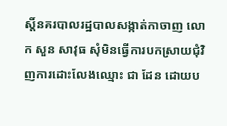ស្តិ៍នគរបាលរដ្ឋបាលសង្កាត់កាចាញ លោក សួន សាវុធ សុំមិនធ្វើការបកស្រាយជុំវិញការដោះលែងឈ្មោះ ជា ដែន ដោយប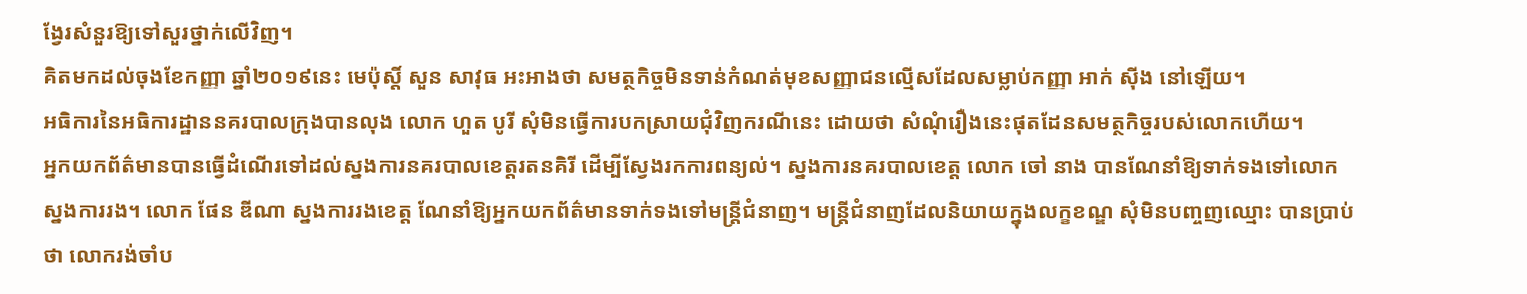ង្វែរសំនួរឱ្យទៅសួរថ្នាក់លើវិញ។
គិតមកដល់ចុងខែកញ្ញា ឆ្នាំ២០១៩នេះ មេប៉ុស្តិ៍ សួន សាវុធ អះអាងថា សមត្ថកិច្ចមិនទាន់កំណត់មុខសញ្ញាជនល្មើសដែលសម្លាប់កញ្ញា អាក់ ស៊ីង នៅឡើយ។
អធិការនៃអធិការដ្ឋាននគរបាលក្រុងបានលុង លោក ហួត បូរី សុំមិនធ្វើការបកស្រាយជុំវិញករណីនេះ ដោយថា សំណុំរឿងនេះផុតដែនសមត្ថកិច្ចរបស់លោកហើយ។
អ្នកយកព័ត៌មានបានធ្វើដំណើរទៅដល់ស្នងការនគរបាលខេត្តរតនគិរី ដើម្បីស្វែងរកការពន្យល់។ ស្នងការនគរបាលខេត្ត លោក ចៅ នាង បានណែនាំឱ្យទាក់ទងទៅលោកស្នងការរង។ លោក ផែន ឌីណា ស្នងការរងខេត្ត ណែនាំឱ្យអ្នកយកព័ត៌មានទាក់ទងទៅមន្រ្តីជំនាញ។ មន្រ្តីជំនាញដែលនិយាយក្នុងលក្ខខណ្ឌ សុំមិនបញ្ចញឈ្មោះ បានប្រាប់ថា លោករង់ចាំប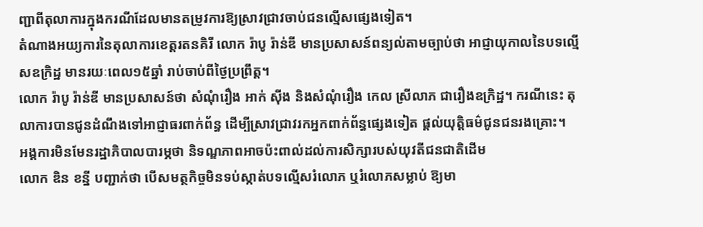ញ្ជាពីតុលាការក្នុងករណីដែលមានតម្រូវការឱ្យស្រាវជ្រាវចាប់ជនល្មើសផ្សេងទៀត។
តំណាងអយ្យការនៃតុលាការខេត្តរតនគិរី លោក រ៉ាបូ រ៉ាន់ឌី មានប្រសាសន៍ពន្យល់តាមច្បាប់ថា អាជ្ញាយុកាលនៃបទល្មើសឧក្រិដ្ឋ មានរយៈពេល១៥ឆ្នាំ រាប់ចាប់ពីថ្ងៃប្រព្រឹត្ត។
លោក រ៉ាបូ រ៉ាន់ឌី មានប្រសាសន៍ថា សំណុំរឿង អាក់ ស៊ីង និងសំណុំរឿង កេល ស្រីលាភ ជារឿងឧក្រិដ្ឋ។ ករណីនេះ តុលាការបានជូនដំណឹងទៅអាជ្ញាធរពាក់ព័ន្ធ ដើម្បីស្រាវជ្រាវរកអ្នកពាក់ព័ន្ធផ្សេងទៀត ផ្តល់យុត្តិធម៌ជូនជនរងគ្រោះ។
អង្គការមិនមែនរដ្ឋាភិបាលបារម្ភថា និទណ្ឌភាពអាចប៉ះពាល់ដល់ការសិក្សារបស់យុវតីជនជាតិដើម
លោក ឌិន ខន្នី បញ្ជាក់ថា បើសមត្ថកិច្ចមិនទប់ស្កាត់បទល្មើសរំលោភ ឬរំលោភសម្លាប់ ឱ្យមា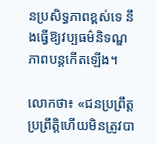នប្រសិទ្ធភាពខ្ពស់ទេ នឹងធ្វើឱ្យវប្បធម៌និទណ្ឌភាពបន្តកើតឡើង។

លោកថា៖ «ជនប្រព្រឹត្ត ប្រព្រឹត្តិហើយមិនត្រូវបា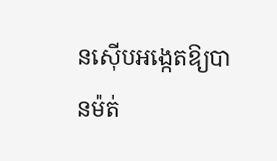នស៊ើបអង្កេតឱ្យបានម៉ត់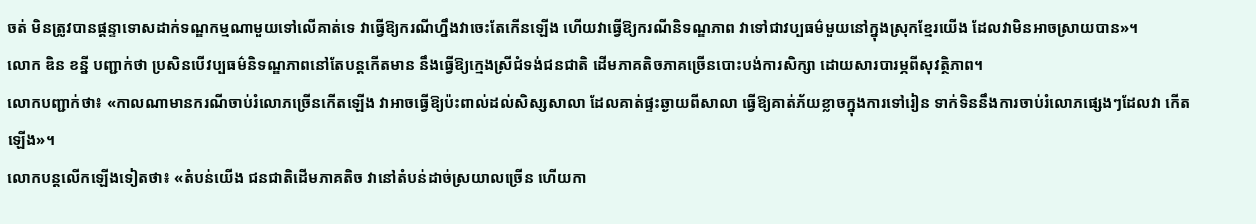ចត់ មិនត្រូវបានផ្តន្ទាទោសដាក់ទណ្ឌកម្មណាមួយទៅលើគាត់ទេ វាធ្វើឱ្យករណីហ្នឹងវាចេះតែកើនឡើង ហើយវាធ្វើឱ្យករណីនិទណ្ឌភាព វាទៅជាវប្បធម៌មួយនៅក្នុងស្រុកខ្មែរយើង ដែលវាមិនអាចស្រាយបាន»។
លោក ឌិន ខន្នី បញ្ជាក់ថា ប្រសិនបើវប្បធម៌និទណ្ឌភាពនៅតែបន្តកើតមាន នឹងធ្វើឱ្យក្មេងស្រីជំទង់ជនជាតិ ដើមភាគតិចភាគច្រើនបោះបង់ការសិក្សា ដោយសារបារម្ភពីសុវត្ថិភាព។
លោកបញ្ជាក់ថា៖ «កាលណាមានករណីចាប់រំលោភច្រើនកើតឡើង វាអាចធ្វើឱ្យប៉ះពាល់ដល់សិស្សសាលា ដែលគាត់ផ្ទះឆ្ងាយពីសាលា ធ្វើឱ្យគាត់ភ័យខ្លាចក្នុងការទៅរៀន ទាក់ទិននឹងការចាប់រំលោភផ្សេងៗដែលវា កើតឡើង»។
លោកបន្តលើកឡើងទៀតថា៖ «តំបន់យើង ជនជាតិដើមភាគតិច វានៅតំបន់ដាច់ស្រយាលច្រើន ហើយកា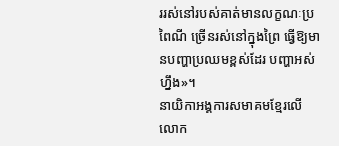ររស់នៅរបស់គាត់មានលក្ខណៈប្រពៃណី ច្រើនរស់នៅក្នុងព្រៃ ធ្វើឱ្យមានបញ្ហាប្រឈមខ្ពស់ដែរ បញ្ហាអស់ហ្នឹង»។
នាយិកាអង្គការសមាគមខ្មែរលើ លោក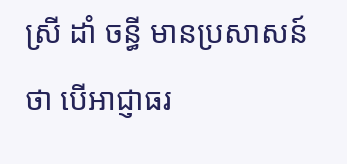ស្រី ដាំ ចន្ធី មានប្រសាសន៍ថា បើអាជ្ញាធរ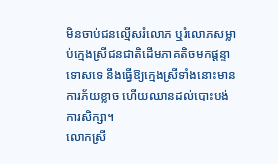មិនចាប់ជនល្មើសរំលោភ ឬរំលោភសម្លាប់ក្មេងស្រីជនជាតិដើមភាគតិចមកផ្តន្ទាទោសទេ នឹងធ្វើឱ្យក្មេងស្រីទាំងនោះមានការភ័យខ្លាច ហើយឈានដល់បោះបង់ការសិក្សា។
លោកស្រី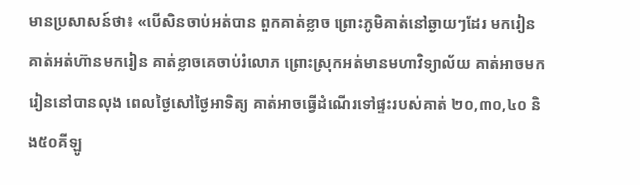មានប្រសាសន៍ថា៖ «បើសិនចាប់អត់បាន ពួកគាត់ខ្លាច ព្រោះភូមិគាត់នៅឆ្ងាយៗដែរ មករៀន គាត់អត់ហ៊ានមករៀន គាត់ខ្លាចគេចាប់រំលោភ ព្រោះស្រុកអត់មានមហាវិទ្យាល័យ គាត់អាចមករៀននៅបានលុង ពេលថ្ងៃសៅថ្ងៃអាទិត្យ គាត់អាចធ្វើដំណើរទៅផ្ទះរបស់គាត់ ២០,៣០,៤០ និង៥០គីឡូ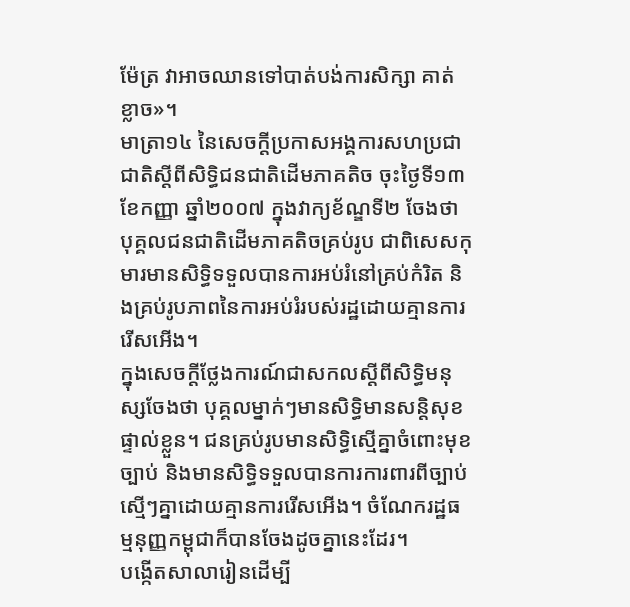ម៉ែត្រ វាអាចឈានទៅបាត់បង់ការសិក្សា គាត់ខ្លាច»។
មាត្រា១៤ នៃសេចក្តីប្រកាសអង្គការសហប្រជាជាតិស្តីពីសិទ្ធិជនជាតិដើមភាគតិច ចុះថ្ងៃទី១៣ ខែកញ្ញា ឆ្នាំ២០០៧ ក្នុងវាក្យខ័ណ្ឌទី២ ចែងថា បុគ្គលជនជាតិដើមភាគតិចគ្រប់រូប ជាពិសេសកុមារមានសិទ្ធិទទួលបានការអប់រំនៅគ្រប់កំរិត និងគ្រប់រូបភាពនៃការអប់រំរបស់រដ្ឋដោយគ្មានការរើសអើង។
ក្នុងសេចក្តីថ្លែងការណ៍ជាសកលស្តីពីសិទ្ធិមនុស្សចែងថា បុគ្គលម្នាក់ៗមានសិទ្ធិមានសន្តិសុខផ្ទាល់ខ្លួន។ ជនគ្រប់រូបមានសិទ្ធិស្មើគ្នាចំពោះមុខច្បាប់ និងមានសិទ្ធិទទួលបានការការពារពីច្បាប់ស្មើៗគ្នាដោយគ្មានការរើសអើង។ ចំណែករដ្ឋធម្មនុញ្ញកម្ពុជាក៏បានចែងដូចគ្នានេះដែរ។
បង្កើតសាលារៀនដើម្បី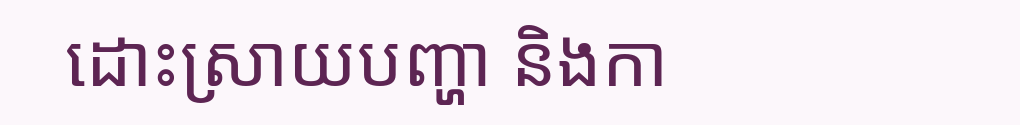ដោះស្រាយបញ្ហា និងកា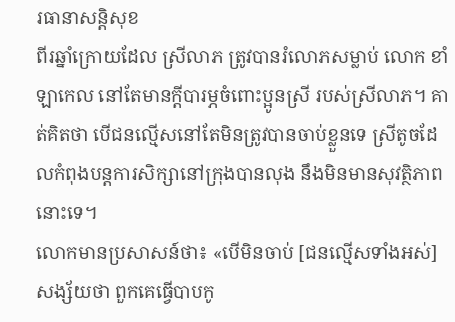រធានាសន្តិសុខ
ពីរឆ្នាំក្រោយដែល ស្រីលាភ ត្រូវបានរំលោភសម្លាប់ លោក ខាំ ឡាកេល នៅតែមានក្តីបារម្ភចំពោះប្អូនស្រី របស់ស្រីលាភ។ គាត់គិតថា បើជនល្មើសនៅតែមិនត្រូវបានចាប់ខ្លួនទេ ស្រីតូចដែលកំពុងបន្តការសិក្សានៅក្រុងបានលុង នឹងមិនមានសុវត្ថិភាពនោះទេ។
លោកមានប្រសាសន៍ថា៖ «បើមិនចាប់ [ជនល្មើសទាំងអស់] សង្ស័យថា ពួកគេធ្វើបាបកូ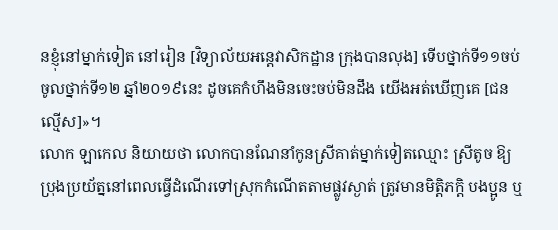នខ្ញុំនៅម្នាក់ទៀត នៅរៀន [វិទ្យាល័យអន្តេវាសិកដ្ឋាន ក្រុងបានលុង] ទើបថ្នាក់ទី១១ចប់ ចូលថ្នាក់ទី១២ ឆ្នាំ២០១៩នេះ ដូចគេកំហឹងមិនចេះចប់មិនដឹង យើងអត់ឃើញគេ [ជនល្មើស]»។
លោក ឡាកេល និយាយថា លោកបានណែនាំកូនស្រីគាត់ម្នាក់ទៀតឈ្មោះ ស្រីតូច ឱ្យប្រុងប្រយ័ត្ននៅពេលធ្វើដំណើរទៅស្រុកកំណើតតាមផ្លូវស្ងាត់ ត្រូវមានមិត្តិភក្តិ បងប្អូន ឬ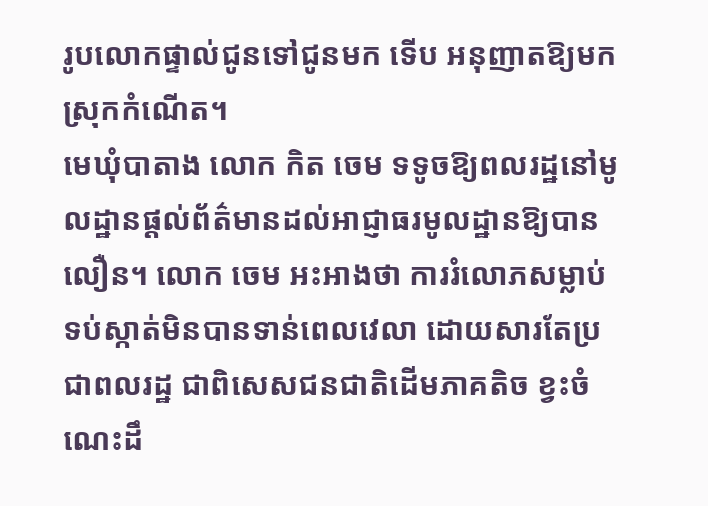រូបលោកផ្ទាល់ជូនទៅជូនមក ទើប អនុញាតឱ្យមកស្រុកកំណើត។
មេឃុំបាតាង លោក កិត ចេម ទទូចឱ្យពលរដ្ឋនៅមូលដ្ឋានផ្តល់ព័ត៌មានដល់អាជ្ញាធរមូលដ្ឋានឱ្យបានលឿន។ លោក ចេម អះអាងថា ការរំលោភសម្លាប់ ទប់ស្កាត់មិនបានទាន់ពេលវេលា ដោយសារតែប្រជាពលរដ្ឋ ជាពិសេសជនជាតិដើមភាគតិច ខ្វះចំណេះដឹ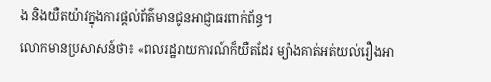ង និងយឺតយ៉ាវក្នុងការផ្តល់ព័ត៌មានជូនអាជ្ញាធរពាក់ព័ន្ធ។
លោកមានប្រសាសន៍ថា៖ «ពលរដ្ឋរាយការណ៍ក៏យឺតដែរ ម្យ៉ាងគាត់អត់យល់រឿងអា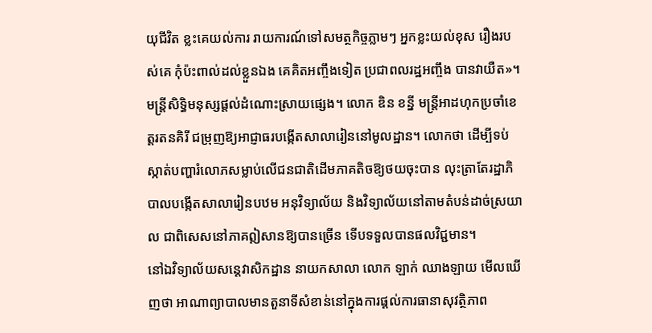យុជីវិត ខ្លះគេយល់ការ រាយការណ៍ទៅសមត្ថកិច្ចភ្លាមៗ អ្នកខ្លះយល់ខុស រឿងរបស់គេ កុំប៉ះពាល់ដល់ខ្លួនឯង គេគិតអញ្ចឹងទៀត ប្រជាពលរដ្ឋអញ្ចឹង បានវាយឺត»។
មន្រ្តីសិទ្ធិមនុស្សផ្តល់ដំណោះស្រាយផ្សេង។ លោក ឌិន ខន្នី មន្រ្តីអាដហុកប្រចាំខេត្តរតនគិរី ជម្រុញឱ្យអាជ្ញាធរបង្កើតសាលារៀននៅមូលដ្ឋាន។ លោកថា ដើម្បីទប់ស្កាត់បញ្ហារំលោភសម្លាប់លើជនជាតិដើមភាគតិចឱ្យថយចុះបាន លុះត្រាតែរដ្ឋាភិបាលបង្កើតសាលារៀនបឋម អនុវិទ្យាល័យ និងវិទ្យាល័យនៅតាមតំបន់ដាច់ស្រយាល ជាពិសេសនៅភាគឦសានឱ្យបានច្រើន ទើបទទួលបានផលវិជ្ជមាន។
នៅឯវិទ្យាល័យសន្តេវាសិកដ្ឋាន នាយកសាលា លោក ឡាក់ ឈាងឡាយ មើលឃើញថា អាណាព្យាបាលមានតួនាទីសំខាន់នៅក្នុងការផ្តល់ការធានាសុវត្ថិភាព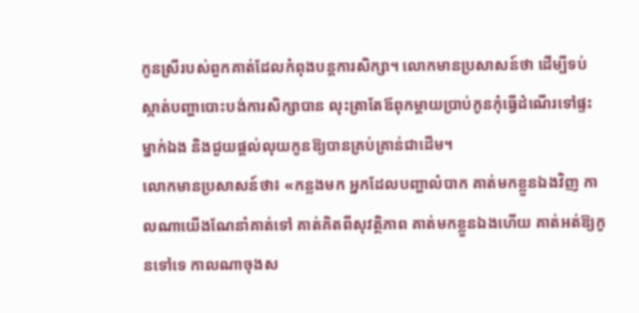កូនស្រីរបស់ពួកគាត់ដែលកំពុងបន្តការសិក្សា។ លោកមានប្រសាសន៍ថា ដើម្បីទប់ស្កាត់បញ្ហាបោះបង់ការសិក្សាបាន លុះត្រាតែឪពុកម្តាយប្រាប់កូនកុំធ្វើដំណើរទៅផ្ទះម្នាក់ឯង និងជួយផ្តល់លុយកូនឱ្យបានគ្រប់គ្រាន់ជាដើម។
លោកមានប្រសាសន៍ថា៖ «កន្លងមក អ្នកដែលបញ្ហាលំបាក គាត់មកខ្លួនឯងវិញ កាលណាយើងណែនាំគាត់ទៅ គាត់គិតពីសុវត្ថិភាព គាត់មកខ្លួនឯងហើយ គាត់អត់ឱ្យកូនទៅទេ កាលណាចុងស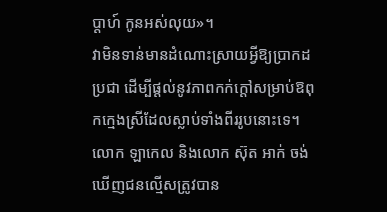ប្តាហ៍ កូនអស់លុយ»។
វាមិនទាន់មានដំណោះស្រាយអ្វីឱ្យប្រាកដប្រជា ដើម្បីផ្តល់នូវភាពកក់ក្តៅសម្រាប់ឱពុកក្មេងស្រីដែលស្លាប់ទាំងពីររូបនោះទេ។ លោក ឡាកេល និងលោក ស៊ុត អាក់ ចង់ឃើញជនល្មើសត្រូវបាន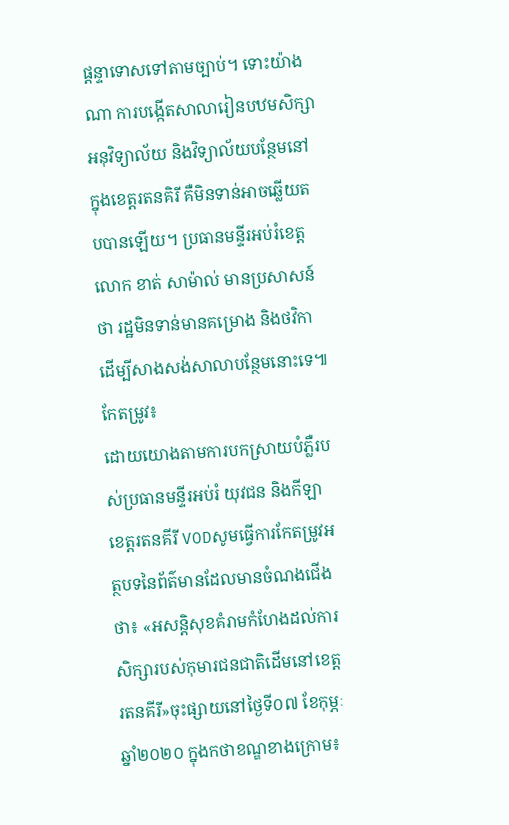ផ្តន្ទាទោសទៅតាមច្បាប់។ ទោះយ៉ាងណា ការបង្កើតសាលារៀនបឋមសិក្សា អនុវិទ្យាល័យ និងវិទ្យាល័យបន្ថែមនៅក្នុងខេត្តរតនគិរី គឺមិនទាន់អាចឆ្លើយតបបានឡើយ។ ប្រធានមន្ទីរអប់រំខេត្ត លោក ខាត់ សាម៉ាល់ មានប្រសាសន៍ថា រដ្ឋមិនទាន់មានគម្រោង និងថវិកា ដើម្បីសាងសង់សាលាបន្ថែមនោះទេ៕
កែតម្រូវ៖
ដោយយោងតាមការបកស្រាយបំភ្លឺរបស់ប្រធានមន្ទីរអប់រំ យុវជន និងកីឡាខេត្តរតនគីរី VODសូមធ្វើការកែតម្រូវអត្ថបទនៃព័ត៌មានដែលមានចំណងជើងថា៖ «អសន្តិសុខគំរាមកំហែងដល់ការសិក្សារបស់កុមារជនជាតិដើមនៅខេត្តរតនគីរី»ចុះផ្សាយនៅថ្ងៃទី០៧ ខែកុម្ភៈ ឆ្នាំ២០២០ ក្នុងកថាខណ្ឌខាងក្រោម៖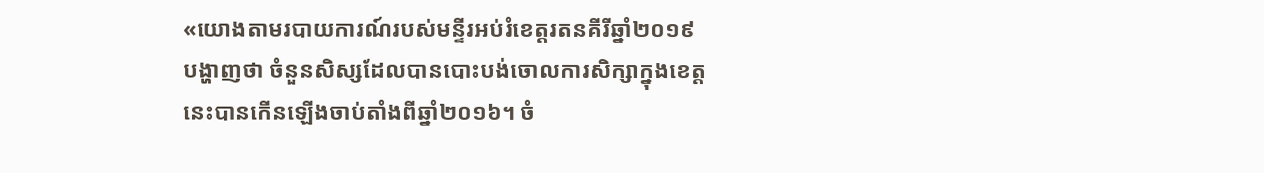«យោងតាមរបាយការណ៍របស់មន្ទីរអប់រំខេត្តរតនគីរីឆ្នាំ២០១៩ បង្ហាញថា ចំនួនសិស្សដែលបានបោះបង់ចោលការសិក្សាក្នុងខេត្តនេះបានកើនឡើងចាប់តាំងពីឆ្នាំ២០១៦។ ចំ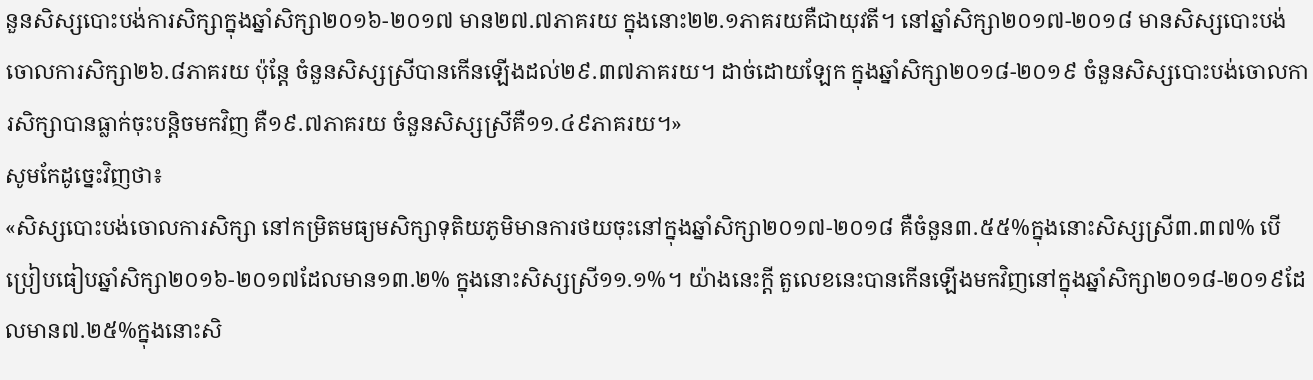នួនសិស្សបោះបង់ការសិក្សាក្នុងឆ្នាំសិក្សា២០១៦-២០១៧ មាន២៧.៧ភាគរយ ក្នុងនោះ២២.១ភាគរយគឺជាយុវតី។ នៅឆ្នាំសិក្សា២០១៧-២០១៨ មានសិស្សបោះបង់ចោលការសិក្សា២៦.៨ភាគរយ ប៉ុន្តែ ចំនួនសិស្សស្រីបានកើនឡើងដល់២៩.៣៧ភាគរយ។ ដាច់ដោយឡែក ក្នុងឆ្នាំសិក្សា២០១៨-២០១៩ ចំនួនសិស្សបោះបង់ចោលការសិក្សាបានធ្លាក់ចុះបន្តិចមកវិញ គឺ១៩.៧ភាគរយ ចំនួនសិស្សស្រីគឺ១១.៤៩ភាគរយ។»
សូមកែដូច្នេះវិញថា៖
«សិស្សបោះបង់ចោលការសិក្សា នៅកម្រិតមធ្យមសិក្សាទុតិយភូមិមានការថយចុះនៅក្នុងឆ្នាំសិក្សា២០១៧-២០១៨ គឺចំនួន៣.៥៥%ក្នុងនោះសិស្សស្រី៣.៣៧% បើប្រៀបធៀបឆ្នាំសិក្សា២០១៦-២០១៧ដែលមាន១៣.២% ក្នុងនោះសិស្សស្រី១១.១%។ យ៉ាងនេះក្តី តួលេខនេះបានកើនឡើងមកវិញនៅក្នុងឆ្នាំសិក្សា២០១៨-២០១៩ដែលមាន៧.២៥%ក្នុងនោះសិ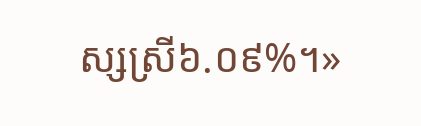ស្សស្រី៦.០៩%។»